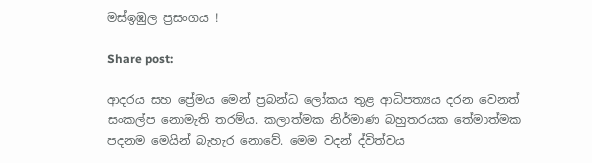මස්ඉඹුල ප්‍රසංගය !

Share post:

ආදරය සහ ප්‍රේමය මෙන් ප්‍රබන්ධ ලෝකය තුළ ආධිපත්‍යය දරන වෙනත් සංකල්ප නොමැති තරම්ය. කලාත්මක නිර්මාණ බහුතරයක තේමාත්මක පදනම මෙයින් බැහැර නොවේ. මෙම වදන් ද්විත්වය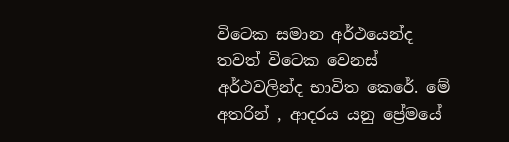විටෙක සමාන අර්ථයෙන්ද තවත් විටෙක වෙනස් අර්ථවලින්ද භාවිත කෙරේ. මේ අතරින් , ආදරය යනු ප්‍රේමයේ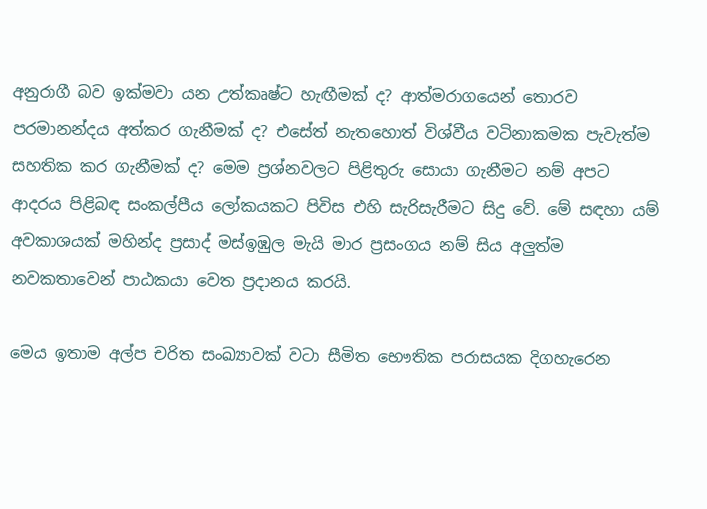අනුරාගී බව ඉක්මවා යන උත්කෘෂ්ට හැඟීමක් ද? ආත්මරාගයෙන් තොරව පරමානන්දය අත්කර ගැනීමක් ද? එසේත් නැතහොත් විශ්වීය වටිනාකමක පැවැත්ම සහතික කර ගැනීමක් ද? මෙම ප්‍රශ්නවලට පිළිතුරු සොයා ගැනීමට නම් අපට ආදරය පිළිබඳ සංකල්පීය ලෝකයකට පිවිස එහි සැරිසැරීමට සිදු වේ. මේ සඳහා යම් අවකාශයක් මහින්ද ප්‍රසාද් මස්ඉඹුල මැයි මාර ප්‍රසංගය නම් සිය අලුත්ම නවකතාවෙන් පාඨකයා වෙත ප්‍රදානය කරයි.

මෙය ඉතාම අල්ප චරිත සංඛ්‍යාවක් වටා සීමිත භෞතික පරාසයක දිගහැරෙන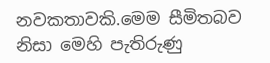නවකතාවකි.මෙම සීමිතබව නිසා මෙහි පැතිරුණු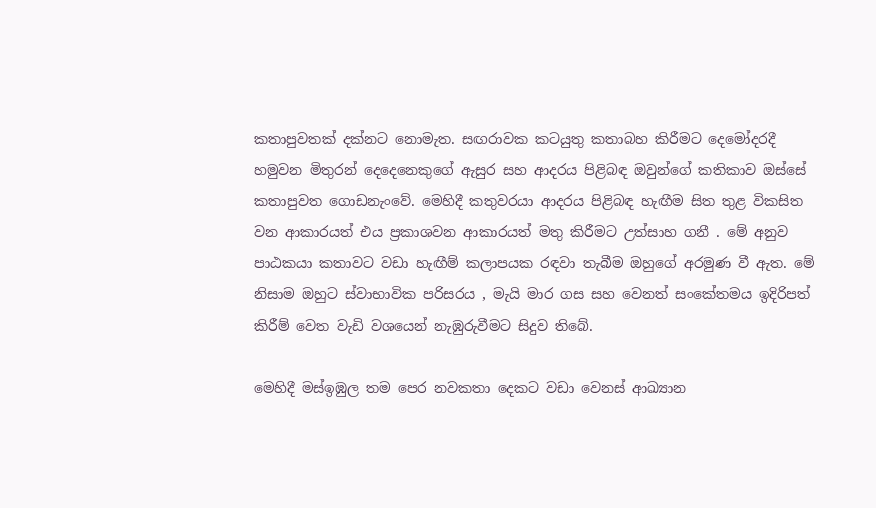කතාපුවතක් දක්නට නොමැත. සඟරාවක කටයුතු කතාබහ කිරීමට දෙමෝදරදී හමුවන මිතුරන් දෙදෙනෙකුගේ ඇසුර සහ ආදරය පිළිබඳ ඔවුන්ගේ කතිකාව ඔස්සේ කතාපුවත ගොඩනැංවේ. මෙහිදී කතුවරයා ආදරය පිළිබඳ හැඟීම සිත තුළ විකසිත වන ආකාරයත් එය ප්‍රකාශවන ආකාරයත් මතු කිරීමට උත්සාහ ගනී . මේ අනුව පාඨකයා කතාවට වඩා හැඟීම් කලාපයක රඳවා තැබීම ඔහුගේ අරමුණ වී ඇත. මේ නිසාම ඔහුට ස්වාභාවික පරිසරය , මැයි මාර ගස සහ වෙනත් සංකේතමය ඉදිරිපත් කිරීම් වෙත වැඩි වශයෙන් නැඹුරුවීමට සිදුව තිබේ.

මෙහිදී මස්ඉඹුල තම පෙර නවකතා දෙකට වඩා වෙනස් ආඛ්‍යාන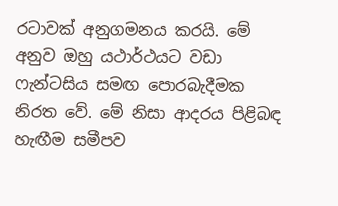රටාවක් අනුගමනය කරයි. මේ අනුව ඔහු යථාර්ථයට වඩා ෆැන්ටසිය සමඟ පොරබැදීමක නිරත වේ. මේ නිසා ආදරය පිළිබඳ හැඟීම සමීපව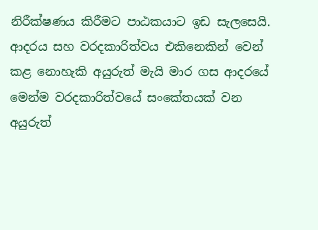නිරීක්ෂණය කිරීමට පාඨකයාට ඉඩ සැලසෙයි. ආදරය සහ වරදකාරිත්වය එකිනෙකින් වෙන් කළ නොහැකි අයුරුත් මැයි මාර ගස ආදරයේ මෙන්ම වරදකාරිත්වයේ සංකේතයක් වන අයුරුත්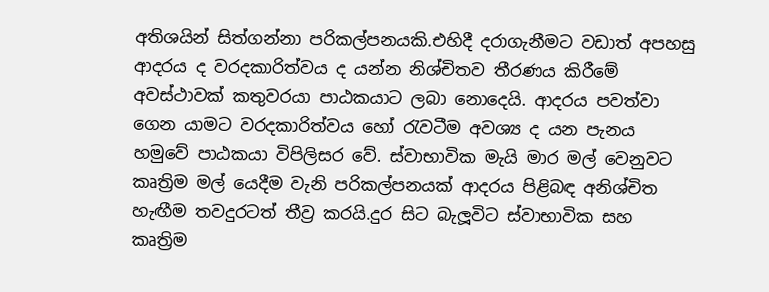අතිශයින් සිත්ගන්නා පරිකල්පනයකි.එහිදී දරාගැනීමට වඩාත් අපහසු ආදරය ද වරදකාරිත්වය ද යන්න නිශ්චිතව තීරණය කිරීමේ අවස්ථාවක් කතුවරයා පාඨකයාට ලබා නොදෙයි. ආදරය පවත්වා ගෙන යාමට වරදකාරිත්වය හෝ රැවටීම අවශ්‍ය ද යන පැනය හමුවේ පාඨකයා විපිලිසර වේ. ස්වාභාවික මැයි මාර මල් වෙනුවට කෘත්‍රිම මල් යෙදීම වැනි පරිකල්පනයක් ආදරය පිළිබඳ අනිශ්චිත හැඟීම තවදුරටත් තීව්‍ර කරයි.දුර සිට බැලූවිට ස්වාභාවික සහ කෘත්‍රිම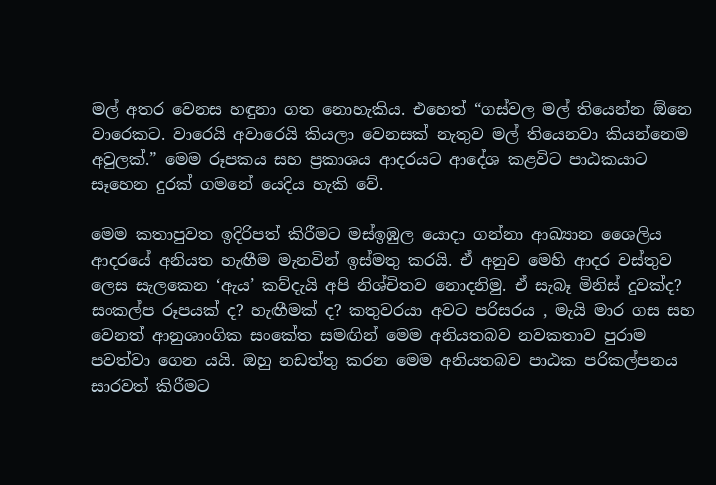මල් අතර වෙනස හඳුනා ගත නොහැකිය. එහෙත් “ගස්වල මල් තියෙන්න ඕනෙ වාරෙකට. වාරෙයි අවාරෙයි කියලා වෙනසක් නැතුව මල් තියෙනවා කියන්නෙම අවුලක්.” මෙම රූපකය සහ ප්‍රකාශය ආදරයට ආදේශ කළවිට පාඨකයාට සෑහෙන දුරක් ගමනේ යෙදිය හැකි වේ.

මෙම කතාපුවත ඉදිරිපත් කිරීමට මස්ඉඹුල යොදා ගන්නා ආඛ්‍යාන ශෛලිය ආදරයේ අනියත හැඟීම මැනවින් ඉස්මතු කරයි. ඒ අනුව මෙහි ආදර වස්තුව ලෙස සැලකෙන ‘ඇය’ කව්දැයි අපි නිශ්චිතව නොදනිමු. ඒ සැබෑ මිනිස් දුවක්ද? සංකල්ප රූපයක් ද? හැඟීමක් ද? කතුවරයා අවට පරිසරය , මැයි මාර ගස සහ වෙනත් ආනුශාංගික සංකේත සමඟින් මෙම අනියතබව නවකතාව පුරාම පවත්වා ගෙන යයි. ඔහු නඩත්තු කරන මෙම අනියතබව පාඨක පරිකල්පනය සාරවත් කිරීමට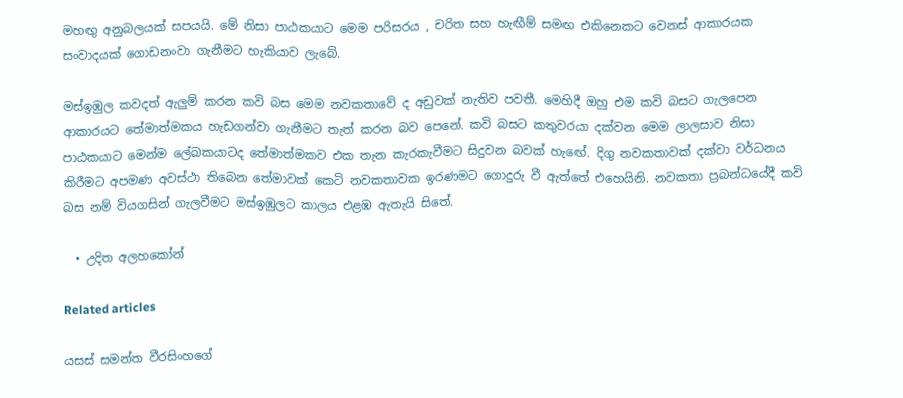මහඟු අනුබලයක් සපයයි. මේ නිසා පාඨකයාට මෙම පරිසරය , චරිත සහ හැඟීම් සමඟ එකිනෙකට වෙනස් ආකාරයක සංවාදයක් ගොඩනංවා ගැනීමට හැකියාව ලැබේ.

මස්ඉඹුල කවදත් ඇලුම් කරන කවි බස මෙම නවකතාවේ ද අඩුවක් නැතිව පවතී. මෙහිදී ඔහු එම කවි බසට ගැලපෙන ආකාරයට තේමාත්මකය හැඩගන්වා ගැනීමට තැත් කරන බව පෙනේ. කවි බසට කතුවරයා දක්වන මෙම ලාලසාව නිසා පාඨකයාට මෙන්ම ලේඛකයාටද තේමාත්මකව එක තැන කැරකැවීමට සිදුවන බවක් හැඟේ. දිගු නවකතාවක් දක්වා වර්ධනය කිරීමට අපමණ අවස්ථා තිබෙන තේමාවක් කෙටි නවකතාවක ඉරණමට ගොදුරු වී ඇත්තේ එහෙයිනි. නවකතා ප්‍රබන්ධයේදී කවි බස නම් වියගසින් ගැලවීමට මස්ඉඹුලට කාලය එළඹ ඇතැයි සිතේ.

  • උදිත අලහකෝන්

Related articles

යසස් සමන්ත වීරසිංහගේ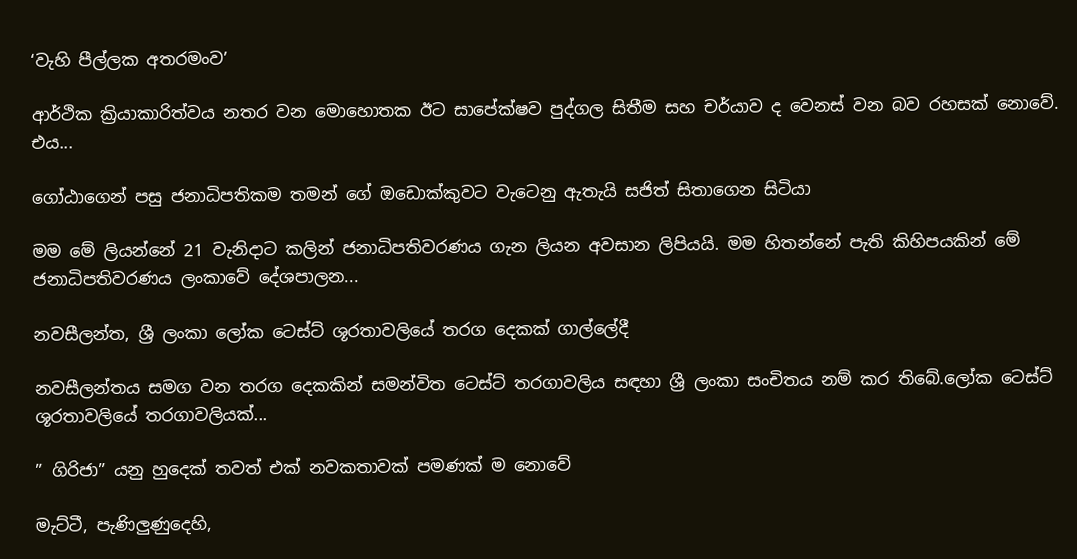‘වැහි පීල්ලක අතරමංව’

ආර්ථික ක්‍රියාකාරිත්වය නතර වන මොහොතක ඊට සාපේක්ෂව පුද්ගල සිතීම සහ චර්යාව ද වෙනස් වන බව රහසක් නොවේ. එය...

ගෝඨාගෙන් පසු ජනාධිපතිකම තමන් ගේ ඔඩොක්කුවට වැටෙනු ඇතැයි සජිත් සිතාගෙන සිටියා

මම මේ ලියන්නේ 21 වැනිදාට කලින් ජනාධිපතිවරණය ගැන ලියන අවසාන ලිපියයි. මම හිතන්නේ පැති කිහිපයකින් මේ ජනාධිපතිවරණය ලංකාවේ දේශපාලන...

නවසීලන්ත, ශ්‍රී ලංකා ලෝක ටෙස්ට් ශූරතාවලියේ තරග දෙකක් ගාල්ලේදී

නවසීලන්තය සමග වන තරග දෙකකින් සමන්විත ටෙස්ට් තරගාවලිය සඳහා ශ්‍රී ලංකා සංචිතය නම් කර තිබේ.ලෝක ටෙස්ට් ශූරතාවලියේ තරගාවලියක්...

” ගිරිජා” යනු හුදෙක් තවත් එක් නවකතාවක් පමණක් ම නොවේ

මැට්ටී, පැණිලුණුදෙහි,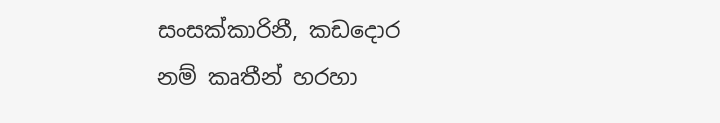සංසක්කාරිනී, කඩදොර නම් කෘතීන් හරහා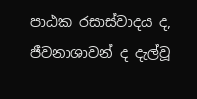පාඨක රසාස්වාදය ද, ජීවනාශාවන් ද දැල්වූ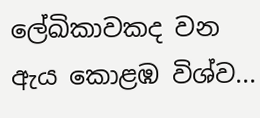ලේඛිකාවකද වන ඇය කොළඹ විශ්ව...